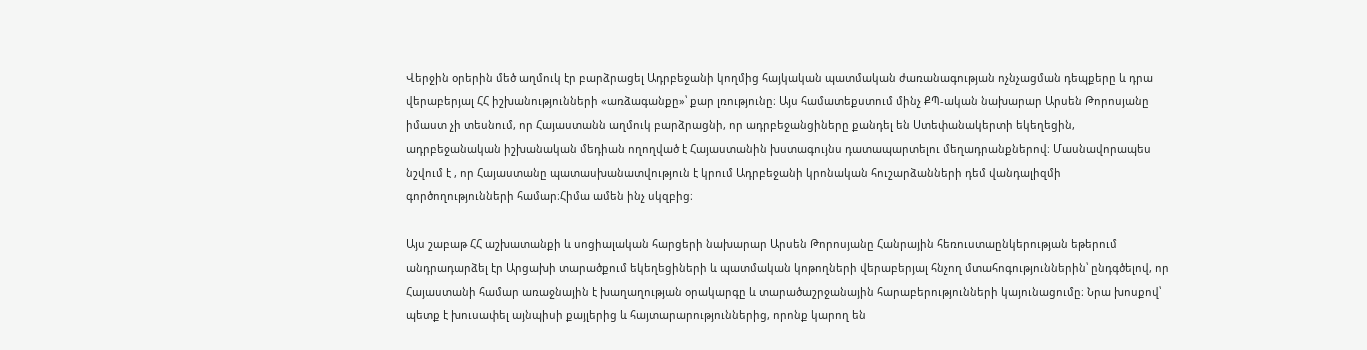Վերջին օրերին մեծ աղմուկ էր բարձրացել Ադրբեջանի կողմից հայկական պատմական ժառանագության ոչնչացման դեպքերը և դրա վերաբերյալ ՀՀ իշխանությունների «առձագանքը»՝ քար լռությունը։ Այս համատեքստում մինչ ՔՊ-ական նախարար Արսեն Թորոսյանը իմաստ չի տեսնում, որ Հայաստանն աղմուկ բարձրացնի, որ ադրբեջանցիները քանդել են Ստեփանակերտի եկեղեցին, ադրբեջանական իշխանական մեդիան ողողված է Հայաստանին խստագույնս դատապարտելու մեղադրանքներով։ Մասնավորապես նշվում է , որ Հայաստանը պատասխանատվություն է կրում Ադրբեջանի կրոնական հուշարձանների դեմ վանդալիզմի գործողությունների համար։Հիմա ամեն ինչ սկզբից։

Այս շաբաթ ՀՀ աշխատանքի և սոցիալական հարցերի նախարար Արսեն Թորոսյանը Հանրային հեռուստաընկերության եթերում անդրադարձել էր Արցախի տարածքում եկեղեցիների և պատմական կոթողների վերաբերյալ հնչող մտահոգություններին՝ ընդգծելով, որ Հայաստանի համար առաջնային է խաղաղության օրակարգը և տարածաշրջանային հարաբերությունների կայունացումը։ Նրա խոսքով՝ պետք է խուսափել այնպիսի քայլերից և հայտարարություններից, որոնք կարող են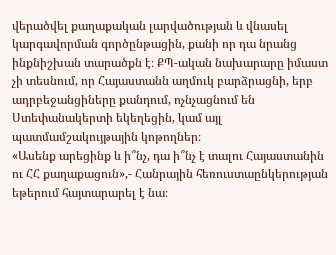վերածվել քաղաքական լարվածության և վնասել կարգավորման գործընթացին, քանի որ դա նրանց ինքնիշխան տարածքն է։ ՔՊ-ական նախարարը իմաստ չի տեսնում, որ Հայաստանն աղմուկ բարձրացնի, երբ ադրբեջանցիները քանդում, ոչնչացնում են Ստեփանակերտի եկեղեցին, կամ այլ պատմամշակույթային կոթողներ։
«Ասենք արեցինք և ի՞նչ, դա ի՞նչ է տալու Հայաստանին ու ՀՀ քաղաքացուն»,- Հանրային հեռուստաընկերության եթերում հայտարարել է նա։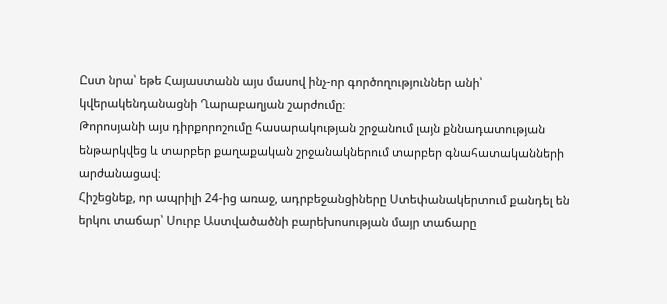Ըստ նրա՝ եթե Հայաստանն այս մասով ինչ-որ գործողություններ անի՝ կվերակենդանացնի Ղարաբաղյան շարժումը։
Թորոսյանի այս դիրքորոշումը հասարակության շրջանում լայն քննադատության ենթարկվեց և տարբեր քաղաքական շրջանակներում տարբեր գնահատականների արժանացավ։
Հիշեցնեք, որ ապրիլի 24-ից առաջ, ադրբեջանցիները Ստեփանակերտում քանդել են երկու տաճար՝ Սուրբ Աստվածածնի բարեխոսության մայր տաճարը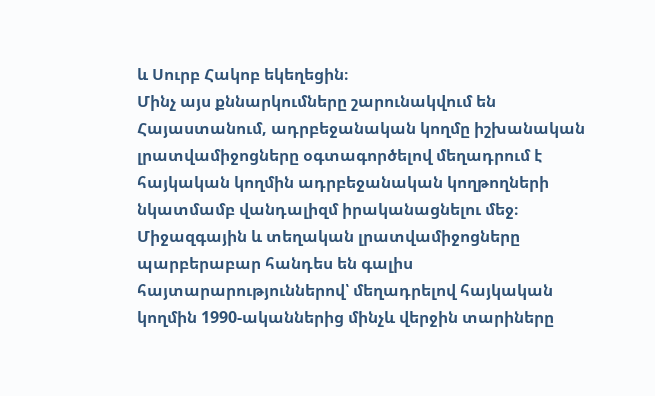և Սուրբ Հակոբ եկեղեցին։
Մինչ այս քննարկումները շարունակվում են Հայաստանում, ադրբեջանական կողմը իշխանական լրատվամիջոցները օգտագործելով մեղադրում է հայկական կողմին ադրբեջանական կողթողների նկատմամբ վանդալիզմ իրականացնելու մեջ։ Միջազգային և տեղական լրատվամիջոցները պարբերաբար հանդես են գալիս հայտարարություններով՝ մեղադրելով հայկական կողմին 1990-ականներից մինչև վերջին տարիները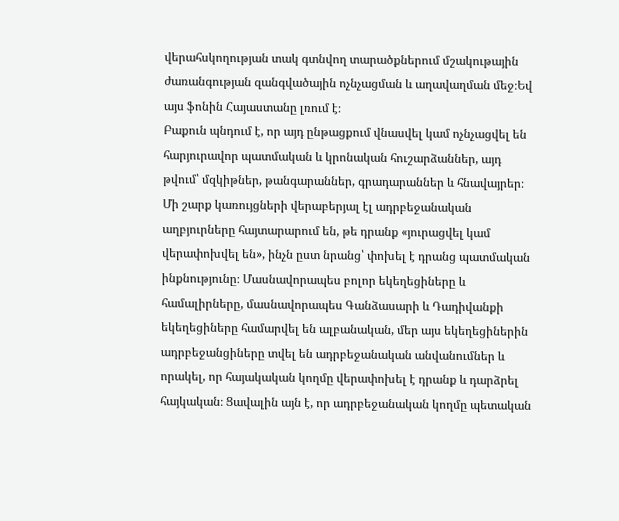վերահսկողության տակ գտնվող տարածքներում մշակութային ժառանգության զանգվածային ոչնչացման և աղավաղման մեջ։Եվ այս ֆոնին Հայաստանը լռում է։
Բաքուն պնդում է, որ այդ ընթացքում վնասվել կամ ոչնչացվել են հարյուրավոր պատմական և կրոնական հուշարձաններ, այդ թվում՝ մզկիթներ, թանգարաններ, գրադարաններ և հնավայրեր։ Մի շարք կառույցների վերաբերյալ էլ ադրբեջանական աղբյուրները հայտարարում են, թե դրանք «յուրացվել կամ վերափոխվել են», ինչն ըստ նրանց՝ փոխել է դրանց պատմական ինքնությունը։ Մասնավորապես բոլոր եկեղեցիները և համալիրները, մասնավորապես Գանձասարի և Դադիվանքի եկեղեցիները համարվել են ալբանական, մեր այս եկեղեցիներին ադրբեջանցիները տվել են ադրբեջանական անվանումներ և որակել, որ հայակական կողմը վերափոխել է դրանք և դարձրել հայկական։ Ցավալին այն է, որ ադրբեջանական կողմը պետական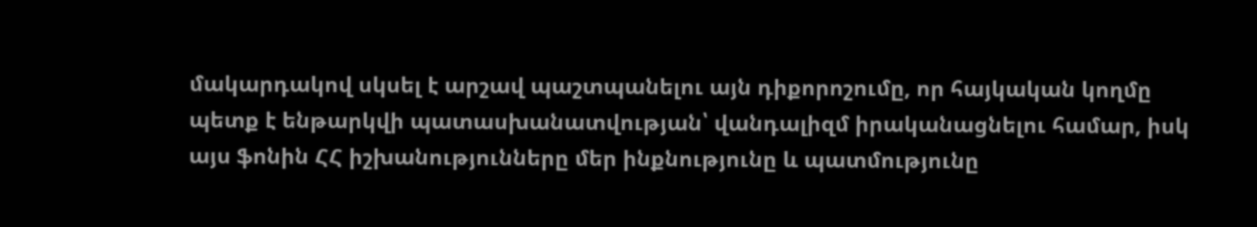մակարդակով սկսել է արշավ պաշտպանելու այն դիքորոշումը, որ հայկական կողմը պետք է ենթարկվի պատասխանատվության՝ վանդալիզմ իրականացնելու համար, իսկ այս ֆոնին ՀՀ իշխանությունները մեր ինքնությունը և պատմությունը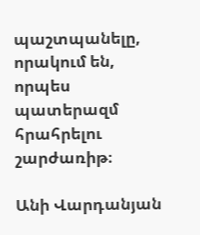պաշտպանելը, որակում են, որպես պատերազմ հրահրելու շարժառիթ։

Անի Վարդանյան